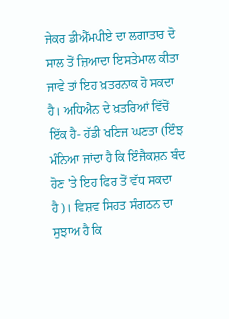ਜੇਕਰ ਡੀਐੱਮਪੀਏ ਦਾ ਲਗਾਤਾਰ ਦੋ ਸਾਲ ਤੋਂ ਜ਼ਿਆਦਾ ਇਸਤੇਮਾਲ ਕੀਤਾ ਜਾਵੇ ਤਾਂ ਇਹ ਖ਼ਤਰਨਾਕ ਹੋ ਸਕਦਾ ਹੈ। ਅਧਿਐਨ ਦੇ ਖ਼ਤਰਿਆਂ ਵਿੱਚੋਂ ਇੱਕ ਹੈ- ਹੱਡੀ ਖਣਿਜ ਘਣਤਾ (ਇੰਝ ਮੰਨਿਆ ਜਾਂਦਾ ਹੈ ਕਿ ਇੰਜੈਕਸ਼ਨ ਬੰਦ ਹੋਣ 'ਤੇ ਇਹ ਫਿਰ ਤੋਂ ਵੱਧ ਸਕਦਾ ਹੈ)। ਵਿਸ਼ਵ ਸਿਹਤ ਸੰਗਠਨ ਦਾ ਸੁਝਾਅ ਹੈ ਕਿ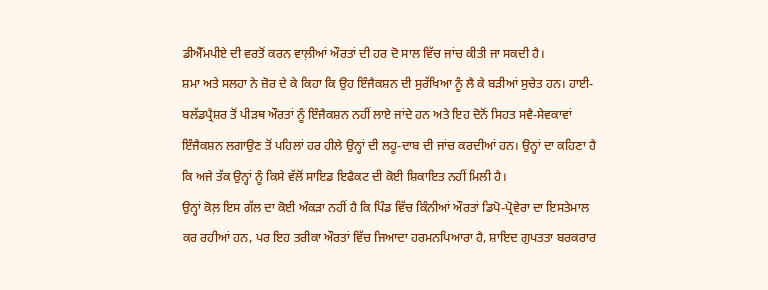ਡੀਐੱਮਪੀਏ ਦੀ ਵਰਤੋਂ ਕਰਨ ਵਾਲ਼ੀਆਂ ਔਰਤਾਂ ਦੀ ਹਰ ਦੋ ਸਾਲ ਵਿੱਚ ਜਾਂਚ ਕੀਤੀ ਜਾ ਸਕਦੀ ਹੈ।
ਸ਼ਮਾ ਅਤੇ ਸਲਹਾ ਨੇ ਜ਼ੋਰ ਦੇ ਕੇ ਕਿਹਾ ਕਿ ਉਹ ਇੰਜੈਕਸ਼ਨ ਦੀ ਸੁਰੱਖਿਆ ਨੂੰ ਲੈ ਕੇ ਬੜੀਆਂ ਸੁਚੇਤ ਹਨ। ਹਾਈ-ਬਲੱਡਪ੍ਰੈਸ਼ਰ ਤੋਂ ਪੀੜਥ ਔਰਤਾਂ ਨੂੰ ਇੰਜੈਕਸ਼ਨ ਨਹੀਂ ਲਾਏ ਜਾਂਦੇ ਹਨ ਅਤੇ ਇਹ ਦੋਨੋਂ ਸਿਹਤ ਸਵੈ-ਸੇਵਕਾਵਾਂ ਇੰਜੈਕਸ਼ਨ ਲਗਾਉਣ ਤੋਂ ਪਹਿਲਾਂ ਹਰ ਹੀਲੇ ਉਨ੍ਹਾਂ ਦੀ ਲਹੂ-ਦਾਬ ਦੀ ਜਾਂਚ ਕਰਦੀਆਂ ਹਨ। ਉਨ੍ਹਾਂ ਦਾ ਕਹਿਣਾ ਹੈ ਕਿ ਅਜੇ ਤੱਕ ਉਨ੍ਹਾਂ ਨੂੰ ਕਿਸੇ ਵੱਲੋਂ ਸਾਇਡ ਇਫੈਕਟ ਦੀ ਕੋਈ ਸ਼ਿਕਾਇਤ ਨਹੀਂ ਮਿਲੀ ਹੈ।
ਉਨ੍ਹਾਂ ਕੋਲ਼ ਇਸ ਗੱਲ ਦਾ ਕੋਈ ਅੰਕੜਾ ਨਹੀਂ ਹੈ ਕਿ ਪਿੰਡ ਵਿੱਚ ਕਿੰਨੀਆਂ ਔਰਤਾਂ ਡਿਪੋ-ਪ੍ਰੋਵੇਰਾ ਦਾ ਇਸਤੇਮਾਲ ਕਰ ਰਹੀਆਂ ਹਨ, ਪਰ ਇਹ ਤਰੀਕਾ ਔਰਤਾਂ ਵਿੱਚ ਜਿਆਦਾ ਹਰਮਨਪਿਆਰਾ ਹੈ, ਸ਼ਾਇਦ ਗੁਪਤਤਾ ਬਰਕਰਾਰ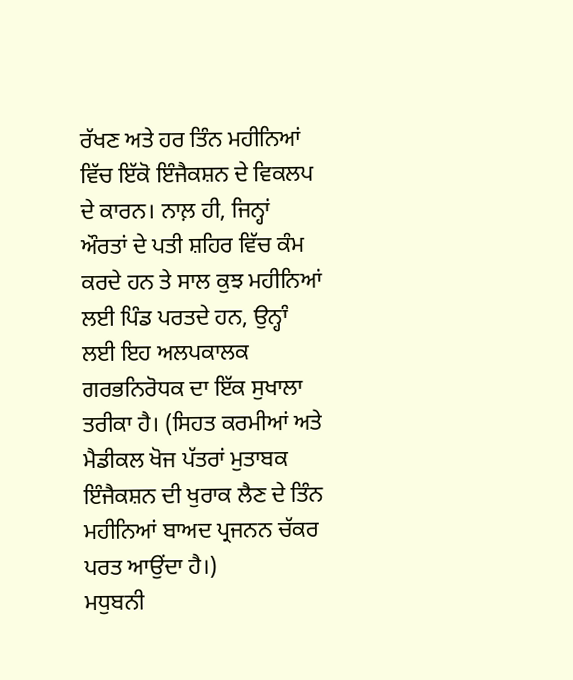ਰੱਖਣ ਅਤੇ ਹਰ ਤਿੰਨ ਮਹੀਨਿਆਂ ਵਿੱਚ ਇੱਕੋ ਇੰਜੈਕਸ਼ਨ ਦੇ ਵਿਕਲਪ ਦੇ ਕਾਰਨ। ਨਾਲ਼ ਹੀ, ਜਿਨ੍ਹਾਂ ਔਰਤਾਂ ਦੇ ਪਤੀ ਸ਼ਹਿਰ ਵਿੱਚ ਕੰਮ ਕਰਦੇ ਹਨ ਤੇ ਸਾਲ ਕੁਝ ਮਹੀਨਿਆਂ ਲਈ ਪਿੰਡ ਪਰਤਦੇ ਹਨ, ਉਨ੍ਹਾੰ ਲਈ ਇਹ ਅਲਪਕਾਲਕ ਗਰਭਨਿਰੋਧਕ ਦਾ ਇੱਕ ਸੁਖਾਲਾ ਤਰੀਕਾ ਹੈ। (ਸਿਹਤ ਕਰਮੀਆਂ ਅਤੇ ਮੈਡੀਕਲ ਖੋਜ ਪੱਤਰਾਂ ਮੁਤਾਬਕ ਇੰਜੈਕਸ਼ਨ ਦੀ ਖੁਰਾਕ ਲੈਣ ਦੇ ਤਿੰਨ ਮਹੀਨਿਆਂ ਬਾਅਦ ਪ੍ਰਜਨਨ ਚੱਕਰ ਪਰਤ ਆਉਂਦਾ ਹੈ।)
ਮਧੁਬਨੀ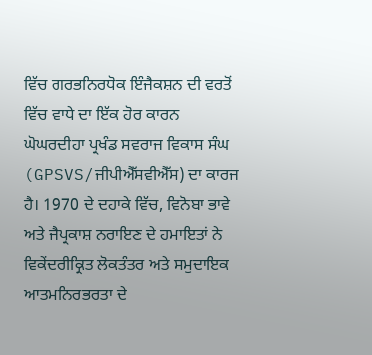ਵਿੱਚ ਗਰਭਨਿਰਧੋਕ ਇੰਜੈਕਸ਼ਨ ਦੀ ਵਰਤੋਂ ਵਿੱਚ ਵਾਧੇ ਦਾ ਇੱਕ ਹੋਰ ਕਾਰਨ ਘੋਘਰਦੀਹਾ ਪ੍ਰਖੰਡ ਸਵਰਾਜ ਵਿਕਾਸ ਸੰਘ (GPSVS/ਜੀਪੀਐੱਸਵੀਐੱਸ) ਦਾ ਕਾਰਜ ਹੈ। 1970 ਦੇ ਦਹਾਕੇ ਵਿੱਚ, ਵਿਨੋਬਾ ਭਾਵੇ ਅਤੇ ਜੈਪ੍ਰਕਾਸ਼ ਨਰਾਇਣ ਦੇ ਹਮਾਇਤਾਂ ਨੇ ਵਿਕੇਂਦਰੀਕ੍ਰਿਤ ਲੋਕਤੰਤਰ ਅਤੇ ਸਮੁਦਾਇਕ ਆਤਮਨਿਰਭਰਤਾ ਦੇ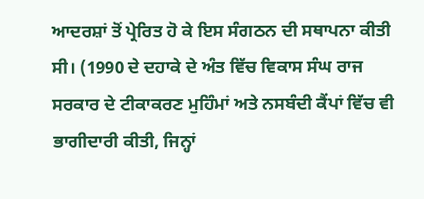ਆਦਰਸ਼ਾਂ ਤੋਂ ਪ੍ਰੇਰਿਤ ਹੋ ਕੇ ਇਸ ਸੰਗਠਨ ਦੀ ਸਥਾਪਨਾ ਕੀਤੀ ਸੀ। (1990 ਦੇ ਦਹਾਕੇ ਦੇ ਅੰਤ ਵਿੱਚ ਵਿਕਾਸ ਸੰਘ ਰਾਜ ਸਰਕਾਰ ਦੇ ਟੀਕਾਕਰਣ ਮੁਹਿੰਮਾਂ ਅਤੇ ਨਸਬੰਦੀ ਕੈਂਪਾਂ ਵਿੱਚ ਵੀ ਭਾਗੀਦਾਰੀ ਕੀਤੀ, ਜਿਨ੍ਹਾਂ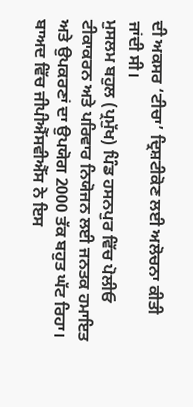ਦੀ ਅਕਸਰ ‘ਟੀਚਾ’ ਦ੍ਰਿਸ਼ਟੀਕੋਣ ਲਈ ਅਲੋਚਨਾ ਕੀਤੀ ਜਾਂਦੀ ਸੀ।
ਮੁਸਲਮ ਬਹੁਲ (ਪ੍ਰਮੁੱਖ) ਪਿੰਡ ਹਸਨਪੁਰ ਵਿੱਚ ਪੋਲੀਓ ਟੀਕਾਕਰਨ ਅਤੇ ਪਰਿਵਾਰ ਨਿਯੋਜਨ ਲਈ ਜਨਤਕ ਹਮਾਇਤ ਅਤੇ ਉਪਕਰਣਾਂ ਦਾ ਉਪਯੋਗ 2000 ਤੱਕ ਬਹੁਤ ਘੱਟ ਰਿਹਾ। ਬਾਅਦ ਵਿੱਚ ਜੀਪੀਐੱਸਵੀਐੱਸ ਨੇ ਇਸ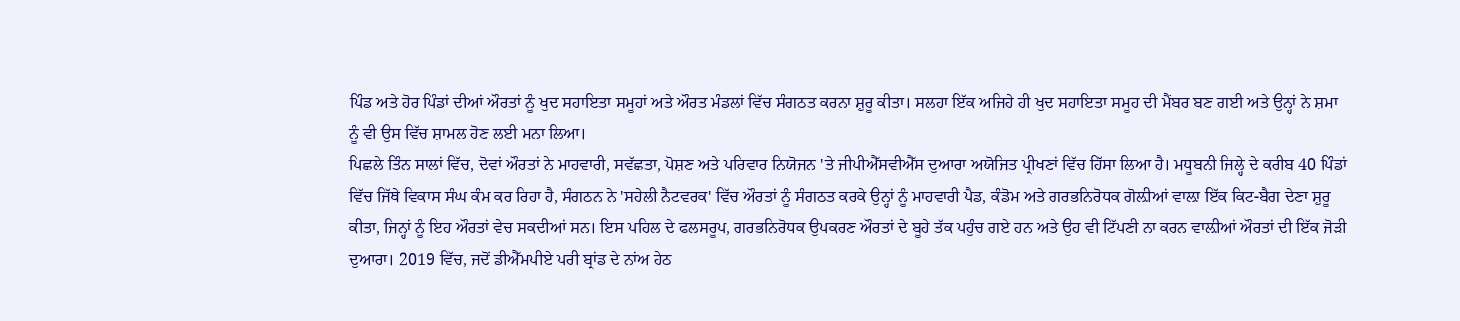ਪਿੰਡ ਅਤੇ ਹੋਰ ਪਿੰਡਾਂ ਦੀਆਂ ਔਰਤਾਂ ਨੂੰ ਖੁਦ ਸਹਾਇਤਾ ਸਮੂਹਾਂ ਅਤੇ ਔਰਤ ਮੰਡਲਾਂ ਵਿੱਚ ਸੰਗਠਤ ਕਰਨਾ ਸ਼ੁਰੂ ਕੀਤਾ। ਸਲਹਾ ਇੱਕ ਅਜਿਹੇ ਹੀ ਖੁਦ ਸਹਾਇਤਾ ਸਮੂਹ ਦੀ ਮੈਂਬਰ ਬਣ ਗਈ ਅਤੇ ਉਨ੍ਹਾਂ ਨੇ ਸ਼ਮਾ ਨੂੰ ਵੀ ਉਸ ਵਿੱਚ ਸ਼ਾਮਲ ਹੋਣ ਲਈ ਮਨਾ ਲਿਆ।
ਪਿਛਲੇ ਤਿੰਨ ਸਾਲਾਂ ਵਿੱਚ, ਦੋਵਾਂ ਔਰਤਾਂ ਨੇ ਮਾਹਵਾਰੀ, ਸਵੱਛਤਾ, ਪੋਸ਼ਣ ਅਤੇ ਪਰਿਵਾਰ ਨਿਯੋਜਨ 'ਤੇ ਜੀਪੀਐੱਸਵੀਐੱਸ ਦੁਆਰਾ ਅਯੋਜਿਤ ਪ੍ਰੀਖਣਾਂ ਵਿੱਚ ਹਿੱਸਾ ਲਿਆ ਹੈ। ਮਧੂਬਨੀ ਜਿਲ੍ਹੇ ਦੇ ਕਰੀਬ 40 ਪਿੰਡਾਂ ਵਿੱਚ ਜਿੱਥੇ ਵਿਕਾਸ ਸੰਘ ਕੰਮ ਕਰ ਰਿਹਾ ਹੈ, ਸੰਗਠਨ ਨੇ 'ਸਹੇਲੀ ਨੈਟਵਰਕ' ਵਿੱਚ ਔਰਤਾਂ ਨੂੰ ਸੰਗਠਤ ਕਰਕੇ ਉਨ੍ਹਾਂ ਨੂੰ ਮਾਹਵਾਰੀ ਪੈਡ, ਕੰਡੋਮ ਅਤੇ ਗਰਭਨਿਰੋਧਕ ਗੋਲ਼ੀਆਂ ਵਾਲ਼ਾ ਇੱਕ ਕਿਟ-ਬੈਗ ਦੇਣਾ ਸ਼ੁਰੂ ਕੀਤਾ, ਜਿਨ੍ਹਾਂ ਨੂੰ ਇਹ ਔਰਤਾਂ ਵੇਚ ਸਕਦੀਆਂ ਸਨ। ਇਸ ਪਹਿਲ ਦੇ ਫਲਸਰੂਪ, ਗਰਭਨਿਰੋਧਕ ਉਪਕਰਣ ਔਰਤਾਂ ਦੇ ਬੂਹੇ ਤੱਕ ਪਹੁੰਚ ਗਏ ਹਨ ਅਤੇ ਉਹ ਵੀ ਟਿੱਪਣੀ ਨਾ ਕਰਨ ਵਾਲ਼ੀਆਂ ਔਰਤਾਂ ਦੀ ਇੱਕ ਜੋੜੀ ਦੁਆਰਾ। 2019 ਵਿੱਚ, ਜਦੋਂ ਡੀਐੱਮਪੀਏ ਪਰੀ ਬ੍ਰਾਂਡ ਦੇ ਨਾਂਅ ਹੇਠ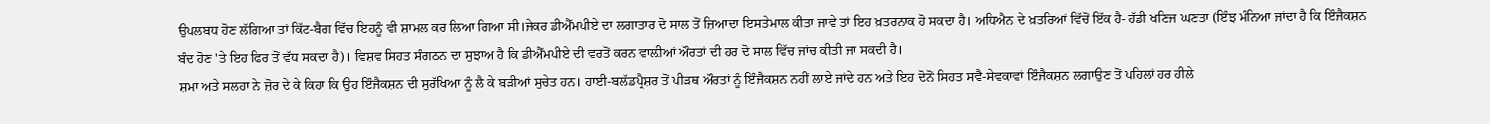ਉਪਲਬਧ ਹੋਣ ਲੱਗਿਆ ਤਾਂ ਕਿੱਟ-ਬੈਗ ਵਿੱਚ ਇਹਨੂੰ ਵੀ ਸ਼ਾਮਲ ਕਰ ਲਿਆ ਗਿਆ ਸੀ।ਜੇਕਰ ਡੀਐੱਮਪੀਏ ਦਾ ਲਗਾਤਾਰ ਦੋ ਸਾਲ ਤੋਂ ਜ਼ਿਆਦਾ ਇਸਤੇਮਾਲ ਕੀਤਾ ਜਾਵੇ ਤਾਂ ਇਹ ਖ਼ਤਰਨਾਕ ਹੋ ਸਕਦਾ ਹੈ। ਅਧਿਐਨ ਦੇ ਖ਼ਤਰਿਆਂ ਵਿੱਚੋਂ ਇੱਕ ਹੈ- ਹੱਡੀ ਖਣਿਜ ਘਣਤਾ (ਇੰਝ ਮੰਨਿਆ ਜਾਂਦਾ ਹੈ ਕਿ ਇੰਜੈਕਸ਼ਨ ਬੰਦ ਹੋਣ 'ਤੇ ਇਹ ਫਿਰ ਤੋਂ ਵੱਧ ਸਕਦਾ ਹੈ)। ਵਿਸ਼ਵ ਸਿਹਤ ਸੰਗਠਨ ਦਾ ਸੁਝਾਅ ਹੈ ਕਿ ਡੀਐੱਮਪੀਏ ਦੀ ਵਰਤੋਂ ਕਰਨ ਵਾਲ਼ੀਆਂ ਔਰਤਾਂ ਦੀ ਹਰ ਦੋ ਸਾਲ ਵਿੱਚ ਜਾਂਚ ਕੀਤੀ ਜਾ ਸਕਦੀ ਹੈ।
ਸ਼ਮਾ ਅਤੇ ਸਲਹਾ ਨੇ ਜ਼ੋਰ ਦੇ ਕੇ ਕਿਹਾ ਕਿ ਉਹ ਇੰਜੈਕਸ਼ਨ ਦੀ ਸੁਰੱਖਿਆ ਨੂੰ ਲੈ ਕੇ ਬੜੀਆਂ ਸੁਚੇਤ ਹਨ। ਹਾਈ-ਬਲੱਡਪ੍ਰੈਸ਼ਰ ਤੋਂ ਪੀੜਥ ਔਰਤਾਂ ਨੂੰ ਇੰਜੈਕਸ਼ਨ ਨਹੀਂ ਲਾਏ ਜਾਂਦੇ ਹਨ ਅਤੇ ਇਹ ਦੋਨੋਂ ਸਿਹਤ ਸਵੈ-ਸੇਵਕਾਵਾਂ ਇੰਜੈਕਸ਼ਨ ਲਗਾਉਣ ਤੋਂ ਪਹਿਲਾਂ ਹਰ ਹੀਲੇ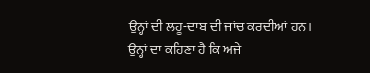ਉਨ੍ਹਾਂ ਦੀ ਲਹੂ-ਦਾਬ ਦੀ ਜਾਂਚ ਕਰਦੀਆਂ ਹਨ। ਉਨ੍ਹਾਂ ਦਾ ਕਹਿਣਾ ਹੈ ਕਿ ਅਜੇ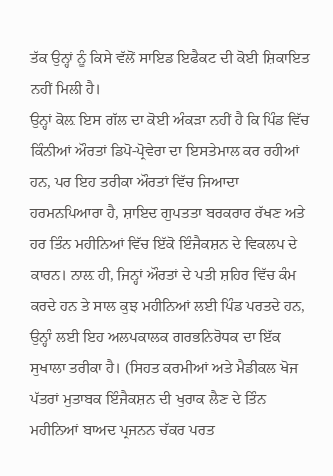ਤੱਕ ਉਨ੍ਹਾਂ ਨੂੰ ਕਿਸੇ ਵੱਲੋਂ ਸਾਇਡ ਇਫੈਕਟ ਦੀ ਕੋਈ ਸ਼ਿਕਾਇਤ ਨਹੀਂ ਮਿਲੀ ਹੈ।
ਉਨ੍ਹਾਂ ਕੋਲ਼ ਇਸ ਗੱਲ ਦਾ ਕੋਈ ਅੰਕੜਾ ਨਹੀਂ ਹੈ ਕਿ ਪਿੰਡ ਵਿੱਚ ਕਿੰਨੀਆਂ ਔਰਤਾਂ ਡਿਪੋ-ਪ੍ਰੋਵੇਰਾ ਦਾ ਇਸਤੇਮਾਲ ਕਰ ਰਹੀਆਂ ਹਨ, ਪਰ ਇਹ ਤਰੀਕਾ ਔਰਤਾਂ ਵਿੱਚ ਜਿਆਦਾ ਹਰਮਨਪਿਆਰਾ ਹੈ, ਸ਼ਾਇਦ ਗੁਪਤਤਾ ਬਰਕਰਾਰ ਰੱਖਣ ਅਤੇ ਹਰ ਤਿੰਨ ਮਹੀਨਿਆਂ ਵਿੱਚ ਇੱਕੋ ਇੰਜੈਕਸ਼ਨ ਦੇ ਵਿਕਲਪ ਦੇ ਕਾਰਨ। ਨਾਲ਼ ਹੀ, ਜਿਨ੍ਹਾਂ ਔਰਤਾਂ ਦੇ ਪਤੀ ਸ਼ਹਿਰ ਵਿੱਚ ਕੰਮ ਕਰਦੇ ਹਨ ਤੇ ਸਾਲ ਕੁਝ ਮਹੀਨਿਆਂ ਲਈ ਪਿੰਡ ਪਰਤਦੇ ਹਨ, ਉਨ੍ਹਾੰ ਲਈ ਇਹ ਅਲਪਕਾਲਕ ਗਰਭਨਿਰੋਧਕ ਦਾ ਇੱਕ ਸੁਖਾਲਾ ਤਰੀਕਾ ਹੈ। (ਸਿਹਤ ਕਰਮੀਆਂ ਅਤੇ ਮੈਡੀਕਲ ਖੋਜ ਪੱਤਰਾਂ ਮੁਤਾਬਕ ਇੰਜੈਕਸ਼ਨ ਦੀ ਖੁਰਾਕ ਲੈਣ ਦੇ ਤਿੰਨ ਮਹੀਨਿਆਂ ਬਾਅਦ ਪ੍ਰਜਨਨ ਚੱਕਰ ਪਰਤ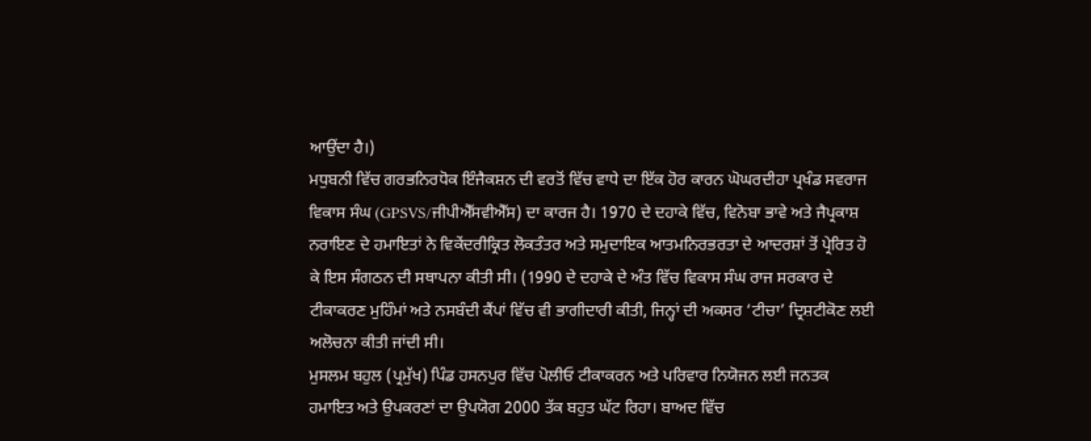ਆਉਂਦਾ ਹੈ।)
ਮਧੁਬਨੀ ਵਿੱਚ ਗਰਭਨਿਰਧੋਕ ਇੰਜੈਕਸ਼ਨ ਦੀ ਵਰਤੋਂ ਵਿੱਚ ਵਾਧੇ ਦਾ ਇੱਕ ਹੋਰ ਕਾਰਨ ਘੋਘਰਦੀਹਾ ਪ੍ਰਖੰਡ ਸਵਰਾਜ ਵਿਕਾਸ ਸੰਘ (GPSVS/ਜੀਪੀਐੱਸਵੀਐੱਸ) ਦਾ ਕਾਰਜ ਹੈ। 1970 ਦੇ ਦਹਾਕੇ ਵਿੱਚ, ਵਿਨੋਬਾ ਭਾਵੇ ਅਤੇ ਜੈਪ੍ਰਕਾਸ਼ ਨਰਾਇਣ ਦੇ ਹਮਾਇਤਾਂ ਨੇ ਵਿਕੇਂਦਰੀਕ੍ਰਿਤ ਲੋਕਤੰਤਰ ਅਤੇ ਸਮੁਦਾਇਕ ਆਤਮਨਿਰਭਰਤਾ ਦੇ ਆਦਰਸ਼ਾਂ ਤੋਂ ਪ੍ਰੇਰਿਤ ਹੋ ਕੇ ਇਸ ਸੰਗਠਨ ਦੀ ਸਥਾਪਨਾ ਕੀਤੀ ਸੀ। (1990 ਦੇ ਦਹਾਕੇ ਦੇ ਅੰਤ ਵਿੱਚ ਵਿਕਾਸ ਸੰਘ ਰਾਜ ਸਰਕਾਰ ਦੇ ਟੀਕਾਕਰਣ ਮੁਹਿੰਮਾਂ ਅਤੇ ਨਸਬੰਦੀ ਕੈਂਪਾਂ ਵਿੱਚ ਵੀ ਭਾਗੀਦਾਰੀ ਕੀਤੀ, ਜਿਨ੍ਹਾਂ ਦੀ ਅਕਸਰ ‘ਟੀਚਾ’ ਦ੍ਰਿਸ਼ਟੀਕੋਣ ਲਈ ਅਲੋਚਨਾ ਕੀਤੀ ਜਾਂਦੀ ਸੀ।
ਮੁਸਲਮ ਬਹੁਲ (ਪ੍ਰਮੁੱਖ) ਪਿੰਡ ਹਸਨਪੁਰ ਵਿੱਚ ਪੋਲੀਓ ਟੀਕਾਕਰਨ ਅਤੇ ਪਰਿਵਾਰ ਨਿਯੋਜਨ ਲਈ ਜਨਤਕ ਹਮਾਇਤ ਅਤੇ ਉਪਕਰਣਾਂ ਦਾ ਉਪਯੋਗ 2000 ਤੱਕ ਬਹੁਤ ਘੱਟ ਰਿਹਾ। ਬਾਅਦ ਵਿੱਚ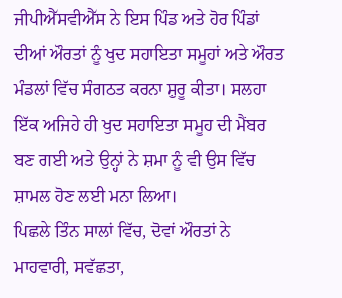ਜੀਪੀਐੱਸਵੀਐੱਸ ਨੇ ਇਸ ਪਿੰਡ ਅਤੇ ਹੋਰ ਪਿੰਡਾਂ ਦੀਆਂ ਔਰਤਾਂ ਨੂੰ ਖੁਦ ਸਹਾਇਤਾ ਸਮੂਹਾਂ ਅਤੇ ਔਰਤ ਮੰਡਲਾਂ ਵਿੱਚ ਸੰਗਠਤ ਕਰਨਾ ਸ਼ੁਰੂ ਕੀਤਾ। ਸਲਹਾ ਇੱਕ ਅਜਿਹੇ ਹੀ ਖੁਦ ਸਹਾਇਤਾ ਸਮੂਹ ਦੀ ਮੈਂਬਰ ਬਣ ਗਈ ਅਤੇ ਉਨ੍ਹਾਂ ਨੇ ਸ਼ਮਾ ਨੂੰ ਵੀ ਉਸ ਵਿੱਚ ਸ਼ਾਮਲ ਹੋਣ ਲਈ ਮਨਾ ਲਿਆ।
ਪਿਛਲੇ ਤਿੰਨ ਸਾਲਾਂ ਵਿੱਚ, ਦੋਵਾਂ ਔਰਤਾਂ ਨੇ ਮਾਹਵਾਰੀ, ਸਵੱਛਤਾ,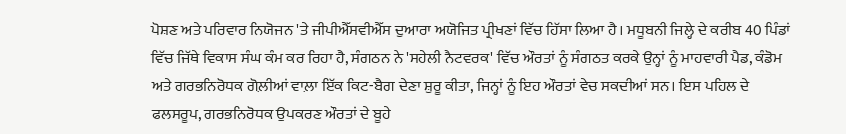ਪੋਸ਼ਣ ਅਤੇ ਪਰਿਵਾਰ ਨਿਯੋਜਨ 'ਤੇ ਜੀਪੀਐੱਸਵੀਐੱਸ ਦੁਆਰਾ ਅਯੋਜਿਤ ਪ੍ਰੀਖਣਾਂ ਵਿੱਚ ਹਿੱਸਾ ਲਿਆ ਹੈ। ਮਧੂਬਨੀ ਜਿਲ੍ਹੇ ਦੇ ਕਰੀਬ 40 ਪਿੰਡਾਂ ਵਿੱਚ ਜਿੱਥੇ ਵਿਕਾਸ ਸੰਘ ਕੰਮ ਕਰ ਰਿਹਾ ਹੈ, ਸੰਗਠਨ ਨੇ 'ਸਹੇਲੀ ਨੈਟਵਰਕ' ਵਿੱਚ ਔਰਤਾਂ ਨੂੰ ਸੰਗਠਤ ਕਰਕੇ ਉਨ੍ਹਾਂ ਨੂੰ ਮਾਹਵਾਰੀ ਪੈਡ, ਕੰਡੋਮ ਅਤੇ ਗਰਭਨਿਰੋਧਕ ਗੋਲ਼ੀਆਂ ਵਾਲ਼ਾ ਇੱਕ ਕਿਟ-ਬੈਗ ਦੇਣਾ ਸ਼ੁਰੂ ਕੀਤਾ, ਜਿਨ੍ਹਾਂ ਨੂੰ ਇਹ ਔਰਤਾਂ ਵੇਚ ਸਕਦੀਆਂ ਸਨ। ਇਸ ਪਹਿਲ ਦੇ ਫਲਸਰੂਪ, ਗਰਭਨਿਰੋਧਕ ਉਪਕਰਣ ਔਰਤਾਂ ਦੇ ਬੂਹੇ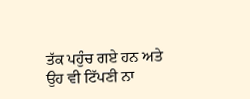ਤੱਕ ਪਹੁੰਚ ਗਏ ਹਨ ਅਤੇ ਉਹ ਵੀ ਟਿੱਪਣੀ ਨਾ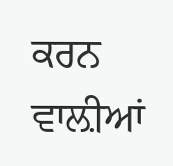ਕਰਨ ਵਾਲ਼ੀਆਂ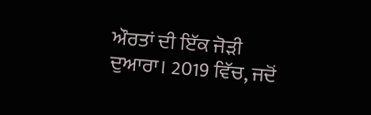ਔਰਤਾਂ ਦੀ ਇੱਕ ਜੋੜੀ ਦੁਆਰਾ। 2019 ਵਿੱਚ, ਜਦੋਂ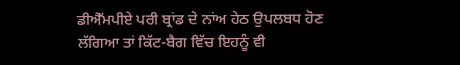ਡੀਐੱਮਪੀਏ ਪਰੀ ਬ੍ਰਾਂਡ ਦੇ ਨਾਂਅ ਹੇਠ ਉਪਲਬਧ ਹੋਣ ਲੱਗਿਆ ਤਾਂ ਕਿੱਟ-ਬੈਗ ਵਿੱਚ ਇਹਨੂੰ ਵੀ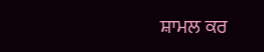ਸ਼ਾਮਲ ਕਰ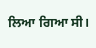ਲਿਆ ਗਿਆ ਸੀ।